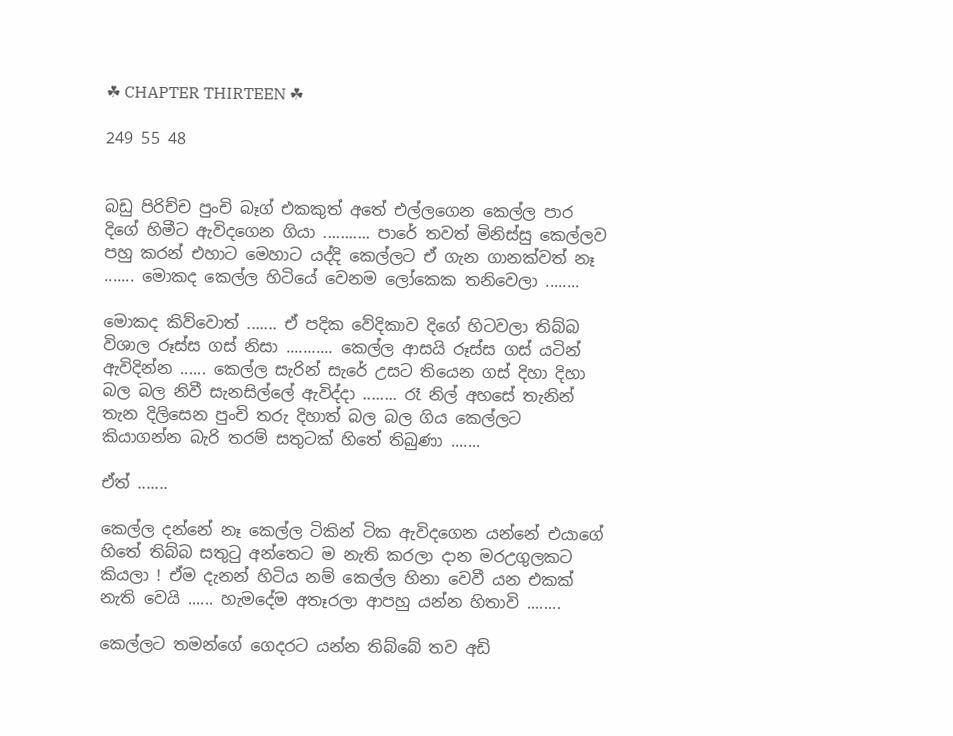☘ CHAPTER THIRTEEN ☘

249 55 48


බඩු පිරිච්ච පුංචි බෑග් එකකුත් අතේ එල්ලගෙන කෙල්ල පාර දිගේ හිමීට ඇවිදගෙන ගියා ........... පාරේ තවත් මිනිස්සු කෙල්ලව පහු කරන් එහාට මෙහාට යද්දි කෙල්ලට ඒ ගැන ගානක්වත් නෑ ....... මොකද කෙල්ල හිටියේ වෙනම ලෝකෙක තනිවෙලා ........

මොකද කිව්වොත් ....... ඒ පදික වේදිකාව දිගේ හිටවලා තිබ්බ විශාල රූස්ස ගස් නිසා ........... කෙල්ල ආසයි රූස්ස ගස් යටින් ඇවිදින්න ...... කෙල්ල සැරින් සැරේ උසට තියෙන ගස් දිහා දිහා බල බල නිවී සැනසිල්ලේ ඇවිද්දා ........ රෑ නිල් අහසේ තැනින් තැන දිලිසෙන පුංචි තරු දිහාත් බල බල ගිය කෙල්ලට කියාගන්න බැරි තරම් සතුටක් හිතේ තිබුණා .......

ඒත් .......

කෙල්ල දන්නේ නෑ කෙල්ල ටිකින් ටික ඇවිදගෙන යන්නේ එයාගේ හිතේ තිබ්බ සතුටු අන්තෙට ම නැති කරලා දාන මරඋගුලකට කියලා ! ඒම දැනන් හිටිය නම් කෙල්ල හිනා වෙවී යන එකක් නැති වෙයි ...... හැමදේම අතෑරලා ආපහු යන්න හිතාවි ........

කෙල්ලට තමන්ගේ ගෙදරට යන්න තිබ්බේ තව අඩි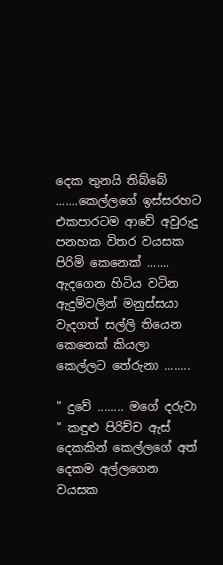දෙක තුනයි තිබ්බේ .......කෙල්ලගේ ඉස්සරහට එකපාරටම ආවේ අවුරුදු පනහක විතර වයසක පිරිමි කෙනෙක් ....... ඇදගෙන හිටිය වටින ඇදුම්වලින් මනුස්සයා වැදගත් සල්ලි තියෙන කෙනෙක් කියලා කෙල්ලට තේරුනා ........

" දුවේ ........ මගේ දරුවා " කඳුළු පිරිච්ච ඇස් දෙකකින් කෙල්ලගේ අත් දෙකම අල්ලගෙන වයසක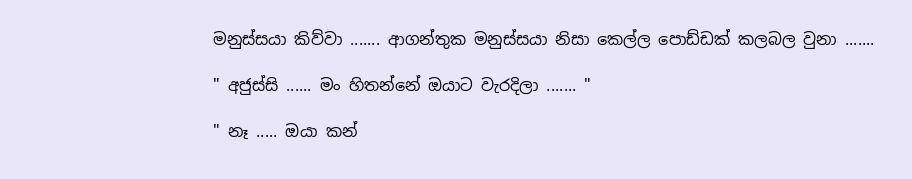මනුස්සයා කිව්වා ....... ආගන්තුක මනුස්සයා නිසා කෙල්ල පොඩ්ඩක් කලබල වුනා .......

" අජුස්සි ...... මං හිතන්නේ ඔයාට වැරදිලා ....... "

" නෑ ..... ඔයා කන්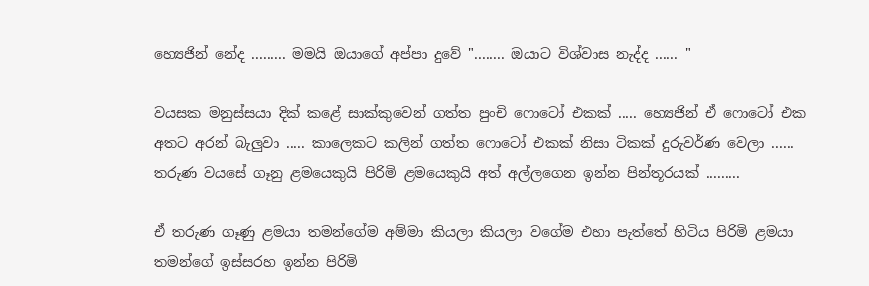හ්‍යෙජින් නේද ......... මමයි ඔයාගේ අප්පා දුවේ "........ ඔයාට විශ්වාස නැද්ද ...... "

වයසක මනුස්සයා දික් කළේ සාක්කුවෙන් ගත්ත පුංචි ෆොටෝ එකක් ..... හ්‍යෙජින් ඒ ෆොටෝ එක අතට අරන් බැලුවා ..... කාලෙකට කලින් ගත්ත ෆොටෝ එකක් නිසා ටිකක් දුරුවර්ණ වෙලා ...... තරුණ වයසේ ගෑනු ළමයෙකුයි පිරිමි ළමයෙකුයි අත් අල්ලගෙන ඉන්න පින්තූරයක් .........

ඒ තරුණ ගෑණු ළමයා තමන්ගේම අම්මා කියලා කියලා වගේම එහා පැත්තේ හිටිය පිරිමි ළමයා තමන්ගේ ඉස්සරහ ඉන්න පිරිමි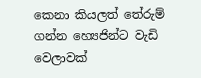කෙනා කියලත් තේරුම් ගන්න හ්‍යෙජින්ට වැඩි වෙලාවක්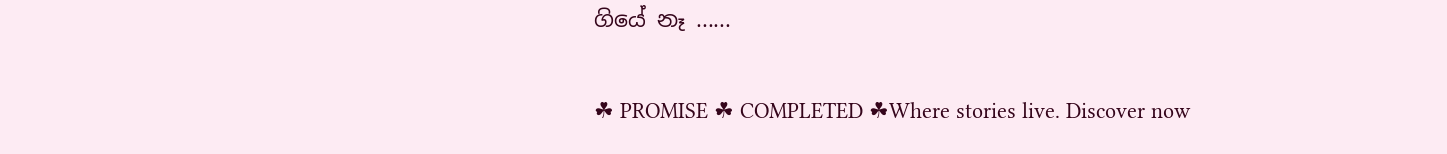ගියේ නෑ ......

☘ PROMISE ☘ COMPLETED ☘Where stories live. Discover now